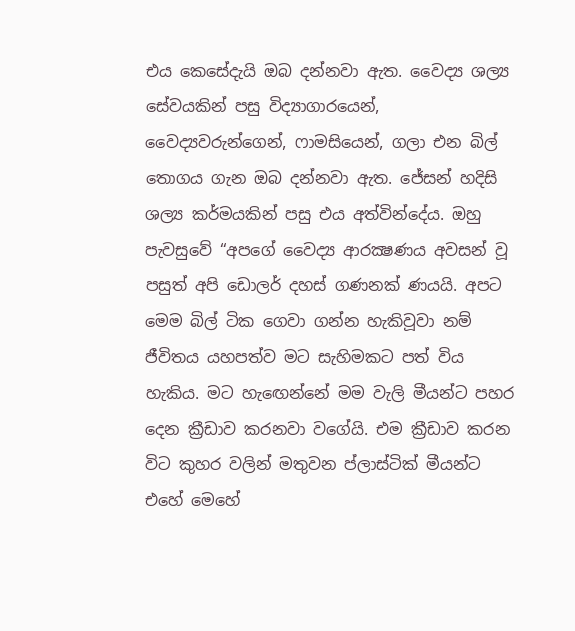එය කෙසේදැයි ඔබ දන්නවා ඇත. වෛද්‍ය ශල්‍ය සේවයකින් පසු විද්‍යාගාරයෙන්, වෛද්‍යවරුන්ගෙන්, ෆාමසියෙන්, ගලා එන බිල් තොගය ගැන ඔබ දන්නවා ඇත. ජේසන් හදිසි ශල්‍ය කර්මයකින් පසු එය අත්වින්දේය. ඔහු පැවසුවේ “අපගේ වෛද්‍ය ආරක්‍ෂණය අවසන් වූ පසුත් අපි ඩොලර් දහස් ගණනක් ණයයි. අපට මෙම බිල් ටික ගෙවා ගන්න හැකිවූවා නම් ජීවිතය යහපත්ව මට සැහිමකට පත් විය හැකිය. මට හැඟෙන්නේ මම වැලි මීයන්ට පහර දෙන ක්‍රීඩාව කරනවා වගේයි. එම ක්‍රීඩාව කරන විට කුහර වලින් මතුවන ප්ලාස්ටික් මීයන්ට එහේ මෙහේ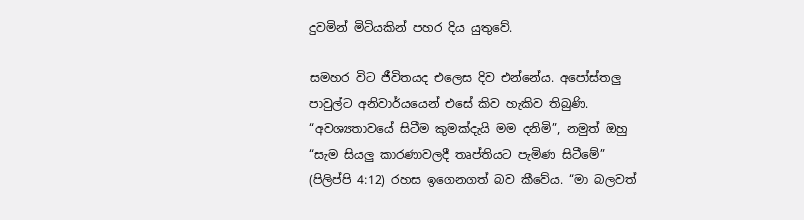දුවමින් මිටියකින් පහර දිය යුතුවේ.

සමහර විට ජීවිතයද එලෙස දිව එන්නේය. අපෝස්තලු පාවුල්ට අනිවාර්යයෙන් එසේ කිව හැකිව තිබුණි. “අවශ්‍යතාවයේ සිටීම කුමක්දැයි මම දනිමි”, නමුත් ඔහු “සැම සියලු කාරණාවලදී තෘප්තියට පැමිණ සිටීමේ” (පිලිප්පි 4:12) රහස ඉගෙනගත් බව කීවේය. “මා බලවත්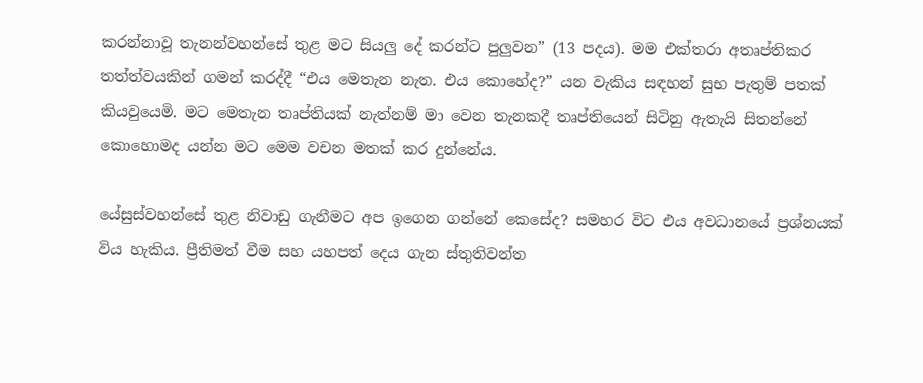කරන්නාවූ තැනන්වහන්සේ තුළ මට සියලු දේ කරන්ට පුලුවන” (13 පදය). මම එක්තරා අතෘප්තිකර තත්ත්වයකින් ගමන් කරද්දී “එය මෙතැන නැත. එය කොහේද?” යන වැකිය සඳහන් සුභ පැතුම් පතක් කියවුයෙමි. මට මෙතැන තෘප්තියක් නැත්නම් මා වෙන තැනකදී තෘප්තියෙන් සිටිනු ඇතැයි සිතන්නේ කොහොමද යන්න මට මෙම වචන මතක් කර දුන්නේය.

යේසුස්වහන්සේ තුළ නිවාඩු ගැනීමට අප ඉගෙන ගන්නේ කෙසේද? සමහර විට එය අවධානයේ ප්‍රශ්නයක් විය හැකිය. ප්‍රීතිමත් වීම සහ යහපත් දෙය ගැන ස්තුතිවන්ත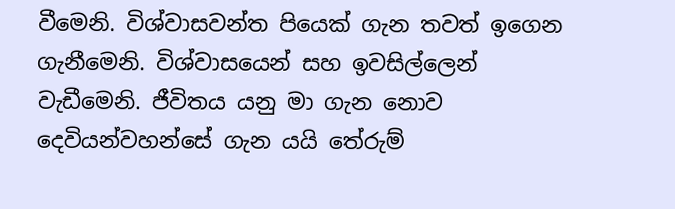වීමෙනි. විශ්වාසවන්ත පියෙක් ගැන තවත් ඉගෙන ගැනීමෙනි. විශ්වාසයෙන් සහ ඉවසිල්ලෙන් වැඩීමෙනි. ජීවිතය යනු මා ගැන නොව දෙවියන්වහන්සේ ගැන යයි තේරුම්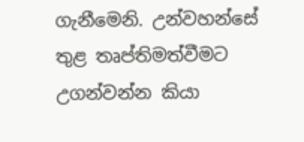ගැනීමෙනි. උන්වහන්සේ තුළ තෘප්තිමත්වීමට උගන්වන්න කියා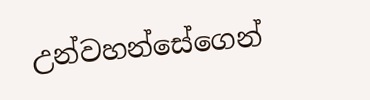උන්වහන්සේගෙන්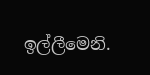ඉල්ලීමෙනි.